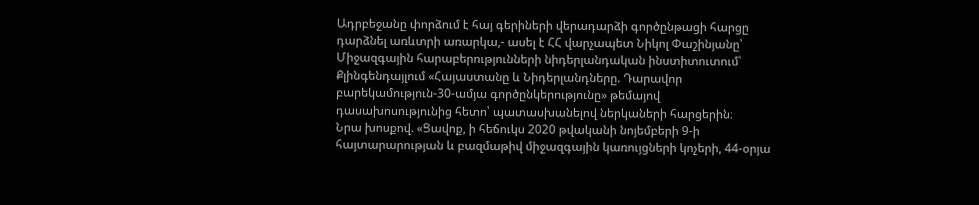Ադրբեջանը փորձում է հայ գերիների վերադարձի գործընթացի հարցը դարձնել առևտրի առարկա,- ասել է ՀՀ վարչապետ Նիկոլ Փաշինյանը՝ Միջազգային հարաբերությունների նիդերլանդական ինստիտուտում՝ Քլինգենդայլում «Հայաստանը և Նիդերլանդները. Դարավոր բարեկամություն-30-ամյա գործընկերությունը» թեմայով դասախոսությունից հետո՝ պատասխանելով ներկաների հարցերին։
Նրա խոսքով. «Ցավոք, ի հեճուկս 2020 թվականի նոյեմբերի 9-ի հայտարարության և բազմաթիվ միջազգային կառույցների կոչերի, 44-օրյա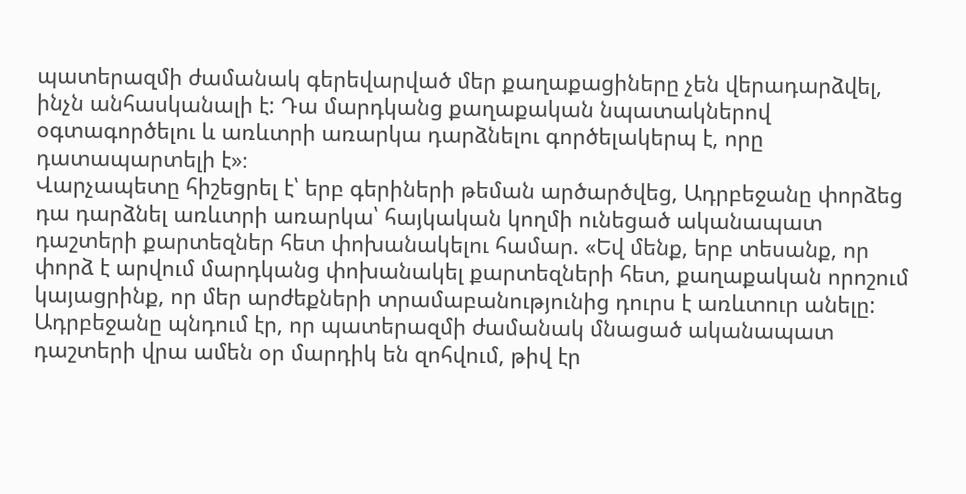պատերազմի ժամանակ գերեվարված մեր քաղաքացիները չեն վերադարձվել, ինչն անհասկանալի է: Դա մարդկանց քաղաքական նպատակներով օգտագործելու և առևտրի առարկա դարձնելու գործելակերպ է, որը դատապարտելի է»։
Վարչապետը հիշեցրել է՝ երբ գերիների թեման արծարծվեց, Ադրբեջանը փորձեց դա դարձնել առևտրի առարկա՝ հայկական կողմի ունեցած ականապատ դաշտերի քարտեզներ հետ փոխանակելու համար. «Եվ մենք, երբ տեսանք, որ փորձ է արվում մարդկանց փոխանակել քարտեզների հետ, քաղաքական որոշում կայացրինք, որ մեր արժեքների տրամաբանությունից դուրս է առևտուր անելը: Ադրբեջանը պնդում էր, որ պատերազմի ժամանակ մնացած ականապատ դաշտերի վրա ամեն օր մարդիկ են զոհվում, թիվ էր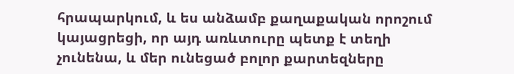հրապարկում, և ես անձամբ քաղաքական որոշում կայացրեցի, որ այդ առևտուրը պետք է տեղի չունենա, և մեր ունեցած բոլոր քարտեզները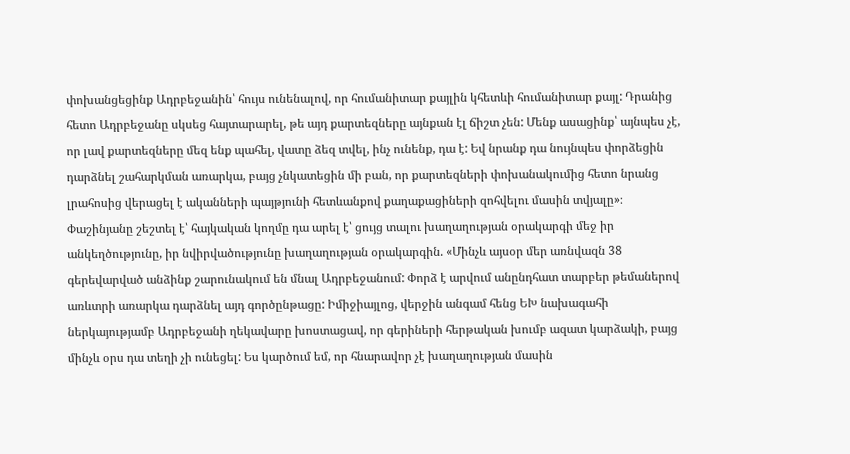փոխանցեցինք Ադրբեջանին՝ հույս ունենալով, որ հումանիտար քայլին կհետևի հումանիտար քայլ: Դրանից հետո Ադրբեջանը սկսեց հայտարարել, թե այդ քարտեզները այնքան էլ ճիշտ չեն: Մենք ասացինք՝ այնպես չէ, որ լավ քարտեզները մեզ ենք պահել, վատը ձեզ տվել, ինչ ունենք, դա է: Եվ նրանք դա նույնպես փորձեցին դարձնել շահարկման առարկա, բայց չնկատեցին մի բան, որ քարտեզների փոխանակումից հետո նրանց լրահոսից վերացել է ականների պայթյունի հետևանքով քաղաքացիների զոհվելու մասին տվյալը»։
Փաշինյանը շեշտել է՝ հայկական կողմը դա արել է՝ ցույց տալու խաղաղության օրակարգի մեջ իր անկեղծությունը, իր նվիրվածությունը խաղաղության օրակարգին. «Մինչև այսօր մեր առնվազն 38 գերեվարված անձինք շարունակում են մնալ Ադրբեջանում: Փորձ է արվում անընդհատ տարբեր թեմաներով առևտրի առարկա դարձնել այդ գործընթացը: Իմիջիայլոց, վերջին անգամ հենց ԵԽ նախագահի ներկայությամբ Ադրբեջանի ղեկավարը խոստացավ, որ գերիների հերթական խումբ ազատ կարձակի, բայց մինչև օրս դա տեղի չի ունեցել: Ես կարծում եմ, որ հնարավոր չէ խաղաղության մասին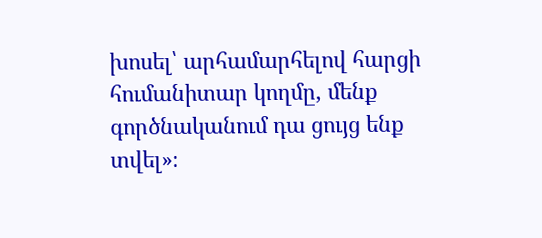խոսել՝ արհամարհելով հարցի հումանիտար կողմը, մենք գործնականում դա ցույց ենք տվել»։